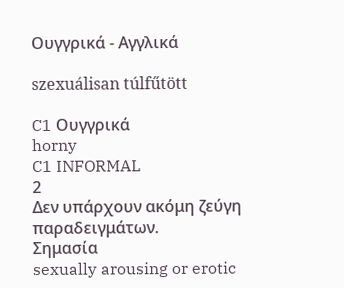Ουγγρικά - Αγγλικά

szexuálisan túlfűtött

C1 Ουγγρικά
horny
C1 INFORMAL
2
Δεν υπάρχουν ακόμη ζεύγη παραδειγμάτων.
Σημασία
sexually arousing or erotic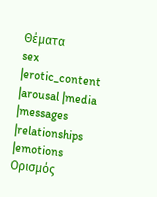Θέματα
sex |erotic_content |arousal |media |messages |relationships |emotions
Ορισμός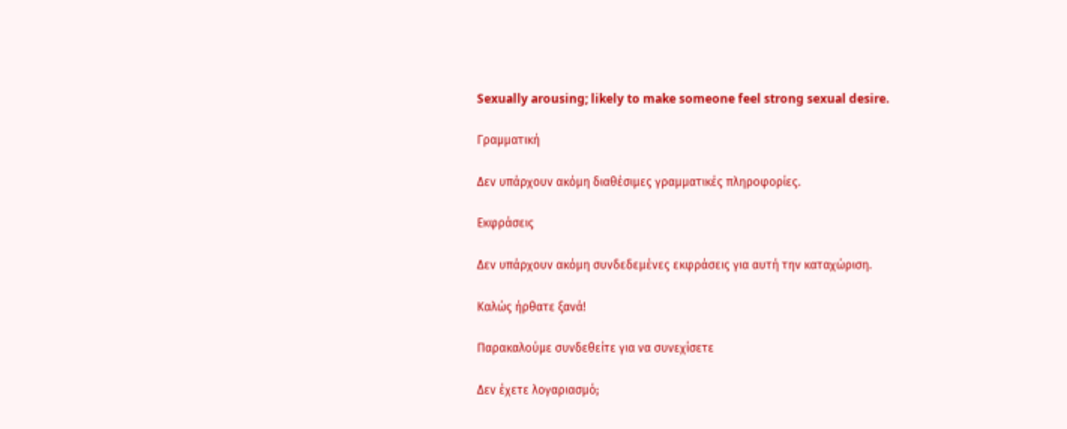Sexually arousing; likely to make someone feel strong sexual desire.

Γραμματική

Δεν υπάρχουν ακόμη διαθέσιμες γραμματικές πληροφορίες.

Εκφράσεις

Δεν υπάρχουν ακόμη συνδεδεμένες εκφράσεις για αυτή την καταχώριση.

Καλώς ήρθατε ξανά!

Παρακαλούμε συνδεθείτε για να συνεχίσετε

Δεν έχετε λογαριασμό;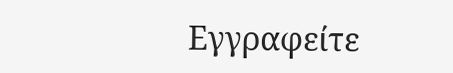Εγγραφείτε